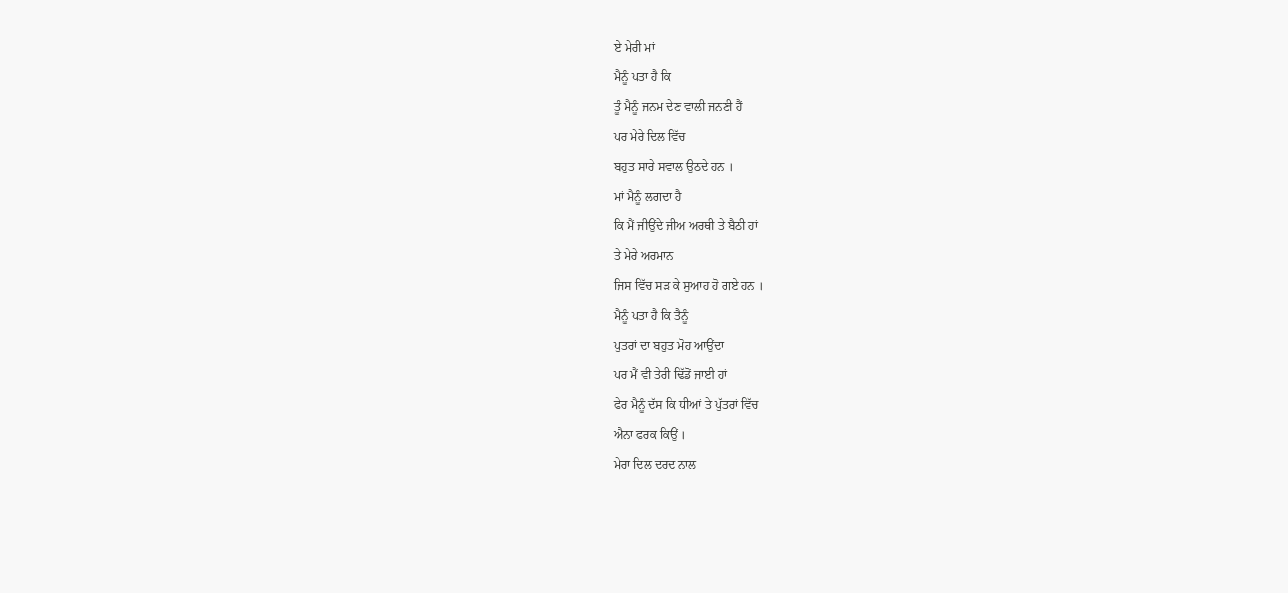ਏ ਮੇਰੀ ਮਾਂ
ਮੈਨੂੰ ਪਤਾ ਹੈ ਕਿ
ਤੂੰ ਮੈਨੂੰ ਜਨਮ ਦੇਣ ਵਾਲੀ ਜਨਣੀ ਹੈਂ
ਪਰ ਮੇਰੇ ਦਿਲ ਵਿੱਚ
ਬਹੁਤ ਸਾਰੇ ਸਵਾਲ ਉਠਦੇ ਹਨ ।
ਮਾਂ ਮੈਨੂੰ ਲਗਦਾ ਹੈ
ਕਿ ਮੈਂ ਜੀਉਂਦੇ ਜੀਅ ਅਰਥੀ ਤੇ ਬੈਠੀ ਹਾਂ
ਤੇ ਮੇਰੇ ਅਰਮਾਨ
ਜਿਸ ਵਿੱਚ ਸੜ ਕੇ ਸੁਆਹ ਹੋ ਗਏ ਹਨ ।
ਮੈਨੂੰ ਪਤਾ ਹੈ ਕਿ ਤੈਨੂੰ
ਪੁਤਰਾਂ ਦਾ ਬਹੁਤ ਮੋਹ ਆਉਂਦਾ
ਪਰ ਮੈਂ ਵੀ ਤੇਰੀ ਢਿੱਡੋਂ ਜਾਈ ਹਾਂ
ਫੇਰ ਮੈਨੂੰ ਦੱਸ ਕਿ ਧੀਆਂ ਤੇ ਪੁੱਤਰਾਂ ਵਿੱਚ
ਐਨਾ ਫਰਕ ਕਿਉਂ ।
ਮੇਰਾ ਦਿਲ ਦਰਦ ਨਾਲ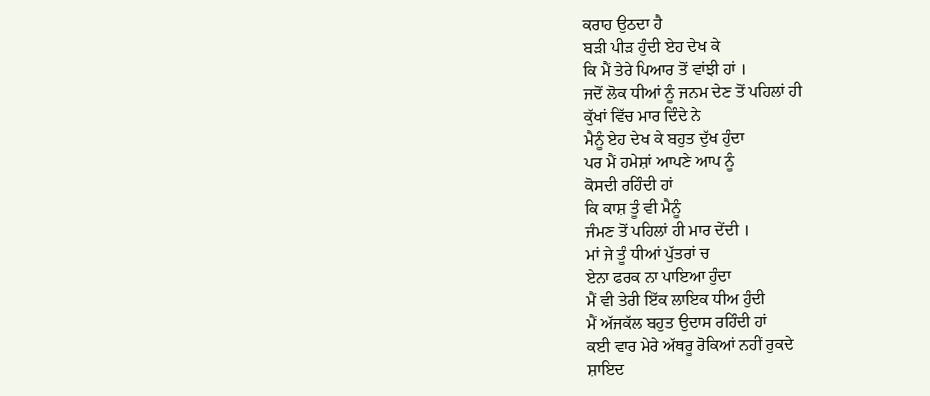ਕਰਾਹ ਉਠਦਾ ਹੈ
ਬੜੀ ਪੀੜ ਹੁੰਦੀ ਏਹ ਦੇਖ ਕੇ
ਕਿ ਮੈਂ ਤੇਰੇ ਪਿਆਰ ਤੋਂ ਵਾਂਝੀ ਹਾਂ ।
ਜਦੋਂ ਲੋਕ ਧੀਆਂ ਨੂੰ ਜਨਮ ਦੇਣ ਤੋਂ ਪਹਿਲਾਂ ਹੀ
ਕੁੱਖਾਂ ਵਿੱਚ ਮਾਰ ਦਿੰਦੇ ਨੇ
ਮੈਨੂੰ ਏਹ ਦੇਖ ਕੇ ਬਹੁਤ ਦੁੱਖ ਹੁੰਦਾ
ਪਰ ਮੈਂ ਹਮੇਸ਼ਾਂ ਆਪਣੇ ਆਪ ਨੂੰ
ਕੋਸਦੀ ਰਹਿੰਦੀ ਹਾਂ
ਕਿ ਕਾਸ਼ ਤੂੰ ਵੀ ਮੈਨੂੰ
ਜੰਮਣ ਤੋਂ ਪਹਿਲਾਂ ਹੀ ਮਾਰ ਦੇਂਦੀ ।
ਮਾਂ ਜੇ ਤੂੰ ਧੀਆਂ ਪੁੱਤਰਾਂ ਚ
ਏਨਾ ਫਰਕ ਨਾ ਪਾਇਆ ਹੁੰਦਾ
ਮੈਂ ਵੀ ਤੇਰੀ ਇੱਕ ਲਾਇਕ ਧੀਅ ਹੁੰਦੀ
ਮੈਂ ਅੱਜਕੱਲ ਬਹੁਤ ਉਦਾਸ ਰਹਿੰਦੀ ਹਾਂ
ਕਈ ਵਾਰ ਮੇਰੇ ਅੱਥਰੂ ਰੋਕਿਆਂ ਨਹੀਂ ਰੁਕਦੇ
ਸ਼ਾਇਦ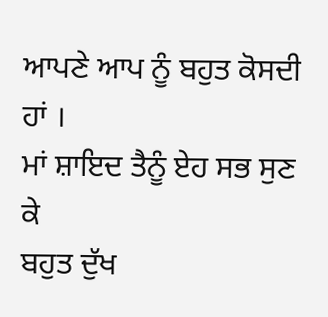ਆਪਣੇ ਆਪ ਨੂੰ ਬਹੁਤ ਕੋਸਦੀ ਹਾਂ ।
ਮਾਂ ਸ਼ਾਇਦ ਤੈਨੂੰ ਏਹ ਸਭ ਸੁਣ ਕੇ
ਬਹੁਤ ਦੁੱਖ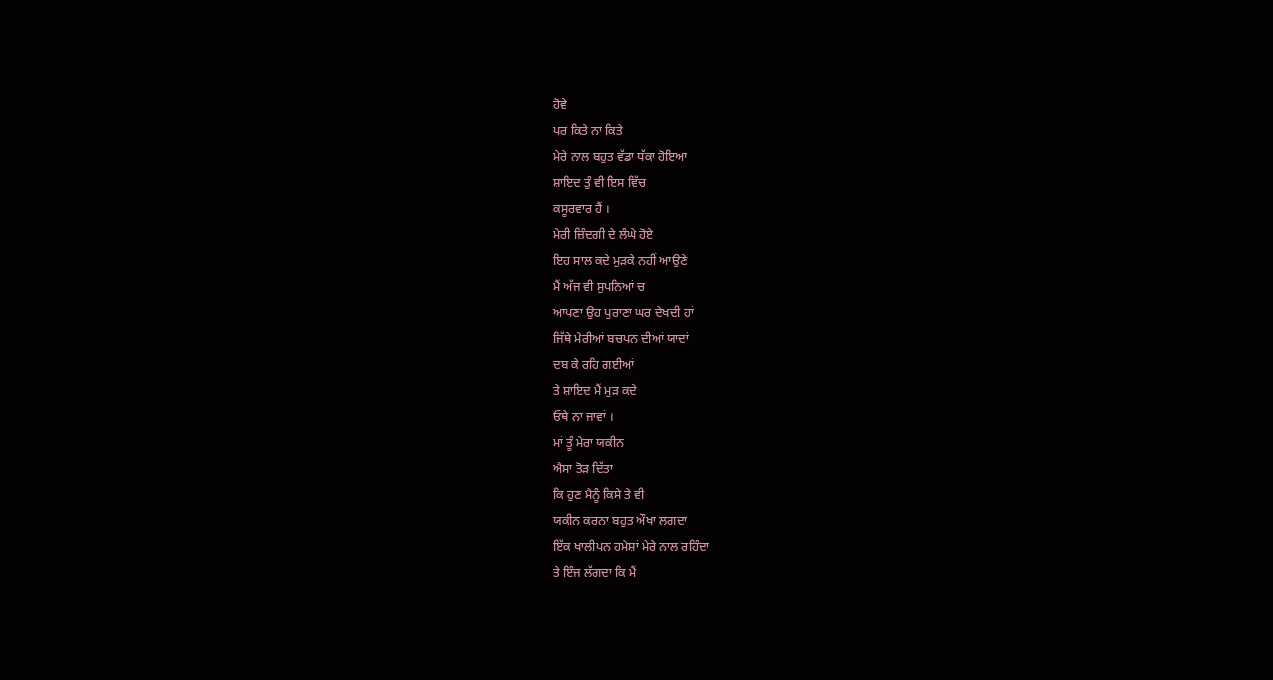ਹੋਵੇ
ਪਰ ਕਿਤੇ ਨਾ ਕਿਤੇ
ਮੇਰੇ ਨਾਲ ਬਹੁਤ ਵੱਡਾ ਧੱਕਾ ਹੋਇਆ
ਸ਼ਾਇਦ ਤੁੰ ਵੀ ਇਸ ਵਿੱਚ
ਕਸੂਰਵਾਰ ਹੈਂ ।
ਮੇਰੀ ਜ਼ਿੰਦਗੀ ਦੇ ਲੰਘੇ ਹੋਏ
ਇਹ ਸਾਲ ਕਦੇ ਮੁੜਕੇ ਨਹੀਂ ਆਉਣੇ
ਮੈਂ ਅੱਜ ਵੀ ਸੁਪਨਿਆਂ ਚ
ਆਪਣਾ ਉਹ ਪੁਰਾਣਾ ਘਰ ਦੇਖਦੀ ਹਾਂ
ਜਿੱਥੇ ਮੇਰੀਆਂ ਬਚਪਨ ਦੀਆਂ ਯਾਦਾਂ
ਦਬ ਕੇ ਰਹਿ ਗਈਆਂ
ਤੇ ਸ਼ਾਇਦ ਮੈਂ ਮੁੜ ਕਦੇ
ਓਥੇ ਨਾ ਜਾਵਾਂ ।
ਮਾਂ ਤੂੰ ਮੇਰਾ ਯਕੀਨ
ਐਸਾ ਤੋੜ ਦਿੱਤਾ
ਕਿ ਹੁਣ ਮੈਨੂੰ ਕਿਸੇ ਤੇ ਵੀ
ਯਕੀਨ ਕਰਨਾ ਬਹੁਤ ਔਖਾ ਲਗਦਾ
ਇੱਕ ਖਾਲੀਪਨ ਹਮੇਸ਼ਾਂ ਮੇਰੇ ਨਾਲ ਰਹਿੰਦਾ
ਤੇ ਇੰਜ ਲੱਗਦਾ ਕਿ ਮੈਂ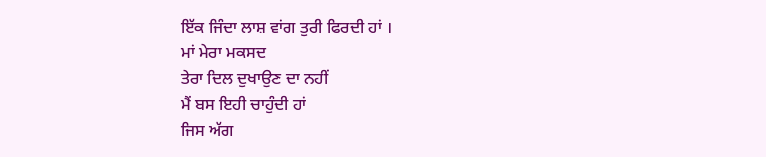ਇੱਕ ਜਿੰਦਾ ਲਾਸ਼ ਵਾਂਗ ਤੁਰੀ ਫਿਰਦੀ ਹਾਂ ।
ਮਾਂ ਮੇਰਾ ਮਕਸਦ
ਤੇਰਾ ਦਿਲ ਦੁਖਾਉਣ ਦਾ ਨਹੀਂ
ਮੈਂ ਬਸ ਇਹੀ ਚਾਹੁੰਦੀ ਹਾਂ
ਜਿਸ ਅੱਗ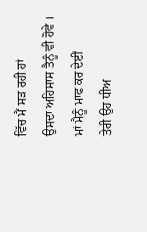ਵਿੱਚ ਮੈਂ ਸੜ ਰਹੀ ਹਾਂ
ਉਸਦਾ ਅਹਿਸਾਸ ਤੈਨੂੰ ਵੀ ਹੋਵੇ ।
ਮਾਂ ਮੈਨੂੰ ਮਾਫ ਕਰ ਦੇਈਂ
ਤੇਰੀ ਉਹ ਧੀਅ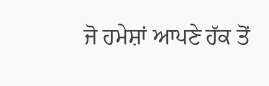ਜੋ ਹਮੇਸ਼ਾਂ ਆਪਣੇ ਹੱਕ ਤੋਂ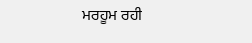ਮਰਹੂਮ ਰਹੀ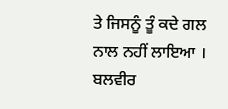ਤੇ ਜਿਸਨੂੰ ਤੂੰ ਕਦੇ ਗਲ ਨਾਲ ਨਹੀਂ ਲਾਇਆ ।
ਬਲਵੀਰ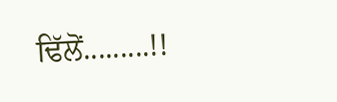ਢਿੱਲੋਂ.........!!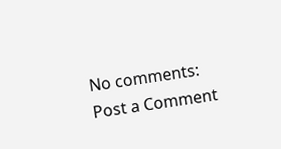No comments:
Post a Comment